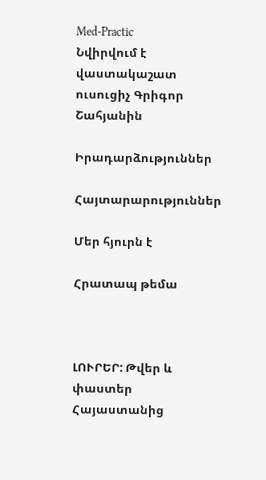Med-Practic
Նվիրվում է վաստակաշատ ուսուցիչ Գրիգոր Շահյանին

Իրադարձություններ

Հայտարարություններ

Մեր հյուրն է

Հրատապ թեմա



ԼՈՒՐԵՐ: Թվեր և փաստեր Հայաստանից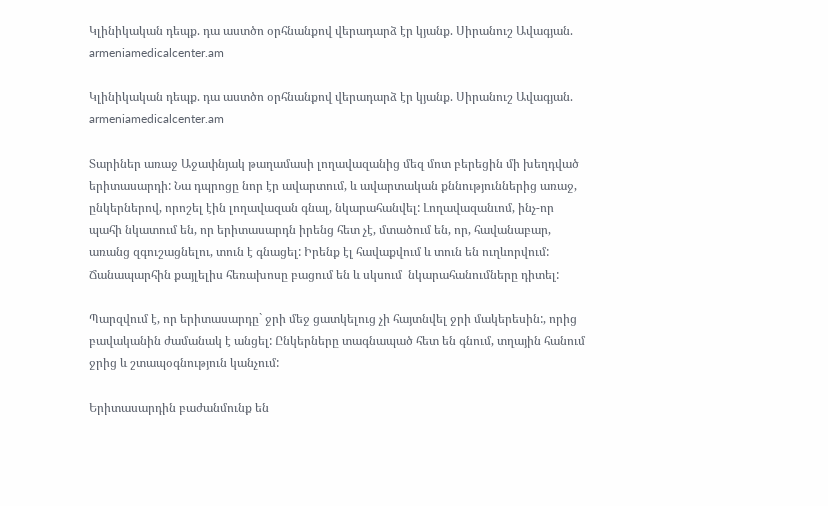Կլինիկական դեպք. դա աստծո օրհնանքով վերադարձ էր կյանք. Սիրանուշ Ավագյան. armeniamedicalcenter.am

Կլինիկական դեպք. դա աստծո օրհնանքով վերադարձ էր կյանք. Սիրանուշ Ավագյան. armeniamedicalcenter.am

Տարիներ առաջ Աջափնյակ թաղամասի լողավազանից մեզ մոտ բերեցին մի խեղդված երիտասարդի: Նա դպրոցը նոր էր ավարտում, և ավարտական քննություններից առաջ, ընկերներով, որոշել էին լողավազան գնալ, նկարահանվել: Լողավազանւոմ, ինչ-որ պահի նկատում են, որ երիտասարդն իրենց հետ չէ, մտածում են, որ, հավանաբար, առանց զգուշացնելու, տուն է գնացել: Իրենք էլ հավաքվում և տուն են ուղևորվում: Ճանապարհին քայլելիս հեռախոսը բացում են և սկսում  նկարահանումները դիտել:

Պարզվում է, որ երիտասարդը` ջրի մեջ ցատկելուց չի հայտնվել ջրի մակերեսին:, որից բավականին ժամանակ է անցել: Ընկերները տագնապած հետ են գնում, տղային հանում ջրից և շտապօգնություն կանչում:

Երիտասարդին բաժանմունք են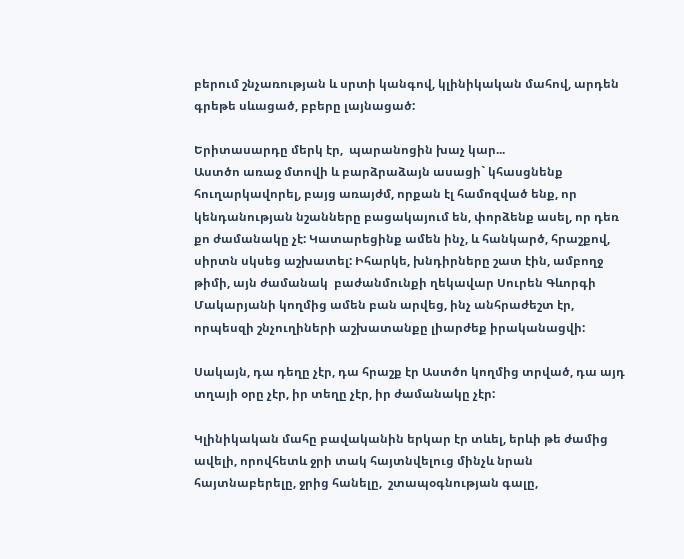բերում շնչառության և սրտի կանգով, կլինիկական մահով, արդեն գրեթե սևացած, բբերը լայնացած:

Երիտասարդը մերկ էր,  պարանոցին խաչ կար...
Աստծո առաջ մտովի և բարձրաձայն ասացի` կհասցնենք հուղարկավորել, բայց առայժմ, որքան էլ համոզված ենք, որ կենդանության նշանները բացակայում են, փորձենք ասել, որ դեռ քո ժամանակը չէ: Կատարեցինք ամեն ինչ, և հանկարծ, հրաշքով, սիրտն սկսեց աշխատել: Իհարկե, խնդիրները շատ էին, ամբողջ թիմի, այն ժամանակ  բաժանմունքի ղեկավար Սուրեն Գևորգի Մակարյանի կողմից ամեն բան արվեց, ինչ անհրաժեշտ էր, որպեսզի շնչուղիների աշխատանքը լիարժեք իրականացվի:

Սակայն, դա դեղը չէր, դա հրաշք էր Աստծո կողմից տրված, դա այդ տղայի օրը չէր, իր տեղը չէր, իր ժամանակը չէր:

Կլինիկական մահը բավականին երկար էր տևել, երևի թե ժամից ավելի, որովհետև ջրի տակ հայտնվելուց մինչև նրան հայտնաբերելը, ջրից հանելը,  շտապօգնության գալը,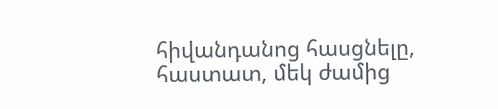հիվանդանոց հասցնելը, հաստատ, մեկ ժամից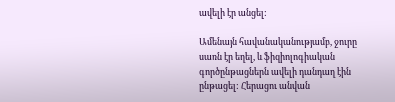ավելի էր անցել:

Ամենայն հավանականությամբ, ջուրը սառն էր եղել, և ֆիզիոլոգիական գործընթացներն ավելի դանդաղ էին ընթացել: Հերացու անվան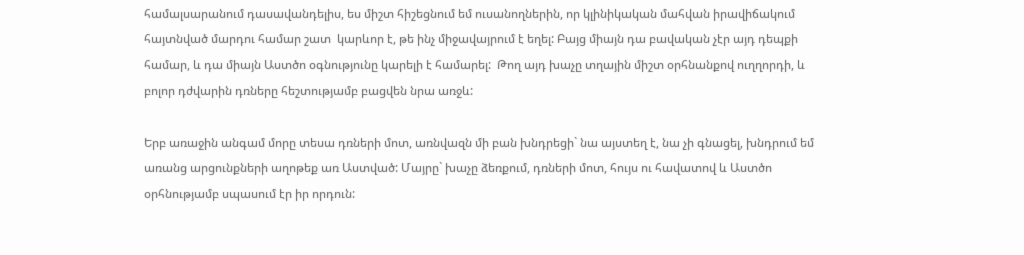համալսարանում դասավանդելիս, ես միշտ հիշեցնում եմ ուսանողներին, որ կլինիկական մահվան իրավիճակում հայտնված մարդու համար շատ  կարևոր է, թե ինչ միջավայրում է եղել: Բայց միայն դա բավական չէր այդ դեպքի համար, և դա միայն Աստծո օգնությունը կարելի է համարել:  Թող այդ խաչը տղային միշտ օրհնանքով ուղղորդի, և բոլոր դժվարին դռները հեշտությամբ բացվեն նրա առջև:

Երբ առաջին անգամ մորը տեսա դռների մոտ, առնվազն մի բան խնդրեցի` նա այստեղ է, նա չի գնացել, խնդրում եմ առանց արցունքների աղոթեք առ Աստված: Մայրը` խաչը ձեռքում, դռների մոտ, հույս ու հավատով և Աստծո օրհնությամբ սպասում էր իր որդուն: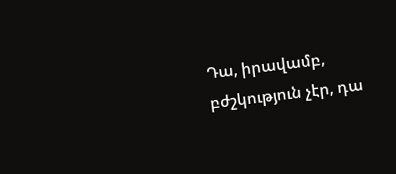Դա, իրավամբ, բժշկություն չէր, դա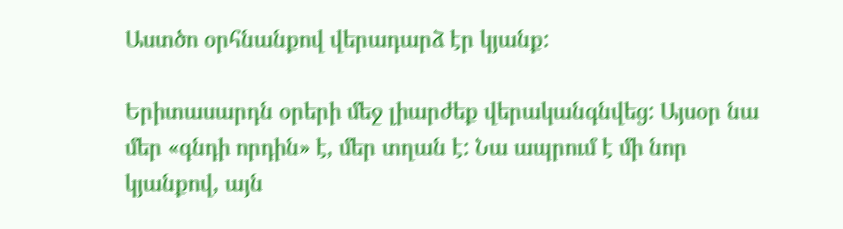Աստծո օրհնանքով վերադարձ էր կյանք:

Երիտասարդն օրերի մեջ լիարժեք վերականգնվեց: Այսօր նա մեր «գնդի որդին» է, մեր տղան է: Նա ապրում է մի նոր կյանքով, այն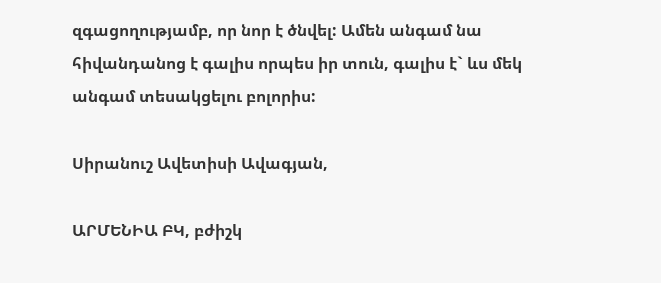զգացողությամբ, որ նոր է ծնվել: Ամեն անգամ նա հիվանդանոց է գալիս որպես իր տուն, գալիս է` ևս մեկ անգամ տեսակցելու բոլորիս:

Սիրանուշ Ավետիսի Ավագյան,

ԱՐՄԵՆԻԱ ԲԿ, բժիշկ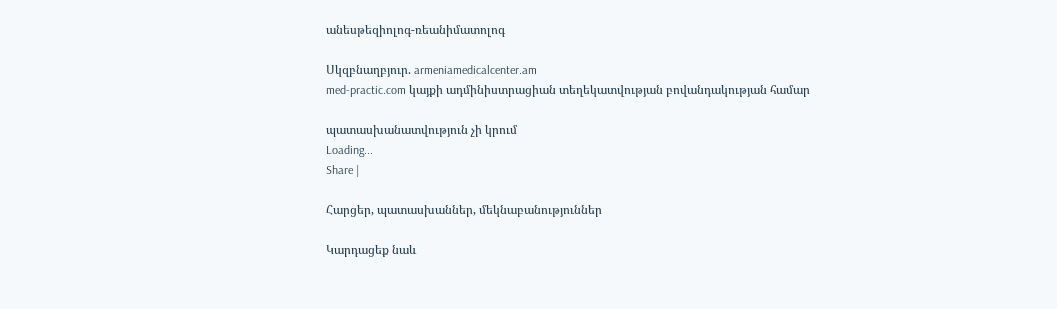անեսթեզիոլոգ-ռեանիմատոլոգ

Սկզբնաղբյուր. armeniamedicalcenter.am
med-practic.com կայքի ադմինիստրացիան տեղեկատվության բովանդակության համար

պատասխանատվություն չի կրում
Loading...
Share |

Հարցեր, պատասխաններ, մեկնաբանություններ

Կարդացեք նաև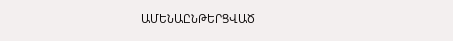ԱՄԵՆԱԸՆԹԵՐՑՎԱԾ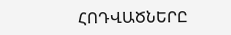ՀՈԴՎԱԾՆԵՐԸ